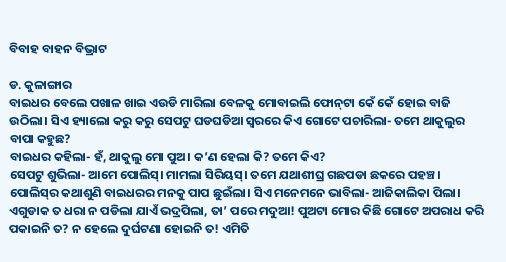ବିବାହ ବାହନ ବିଭ୍ରାଟ

ଡ. କୁଳାଙ୍ଗାର
ବାଇଧର ବେଲେ ପଖାଳ ଖାଇ ଏଉଡି ମାରିଲା ବେଳକୁ ମୋବାଇଲି ଫୋନ୍‌ଟା କେଁ କେଁ ହୋଇ ବାଜି ଉଠିଲା। ସିଏ ହ୍ୟାଲୋ କରୁ କରୁ ସେପଟୁ ଘଡଘଡିଆ ସ୍ବରରେ କିଏ ଗୋଟେ ପଚାରିଲା- ତମେ ଥାକୁଲୁର ବାପା କହୁଛ?
ବାଇଧର କହିଲା- ହଁ, ଥାକୁଲୁ ମୋ ପୁଅ। କ’ଣ ହେଲା କି? ତମେ କିଏ?
ସେପଟୁ ଶୁଭିଲା- ଆମେ ପୋଲିସ୍‌। ମାମଲା ସିରିୟସ୍‌। ତମେ ଯଥାଶୀଘ୍ର ଗଛପଡା ଛକରେ ପହଞ୍ଚ।
ପୋଲିସ୍‌ର କଥାଶୁଣି ବାଇଧରର ମନକୁ ପାପ ଛୁଇଁଲା। ସିଏ ମନେମନେ ଭାବିଲା- ଆଜିକାଲିକା ପିଲା। ଏଗୁଡାକ ତ ଧରା ନ ପଡିଲା ଯାଏଁ ଭଦ୍ରପିଲା, ତା’ ପରେ ମଦୁଆ! ପୁଅଟା ମୋର କିଛି ଗୋଟେ ଅପରାଧ କରି ପକାଇନି ତ? ନ ହେଲେ ଦୁର୍ଘଟଣା ହୋଇନି ତ! ଏମିତି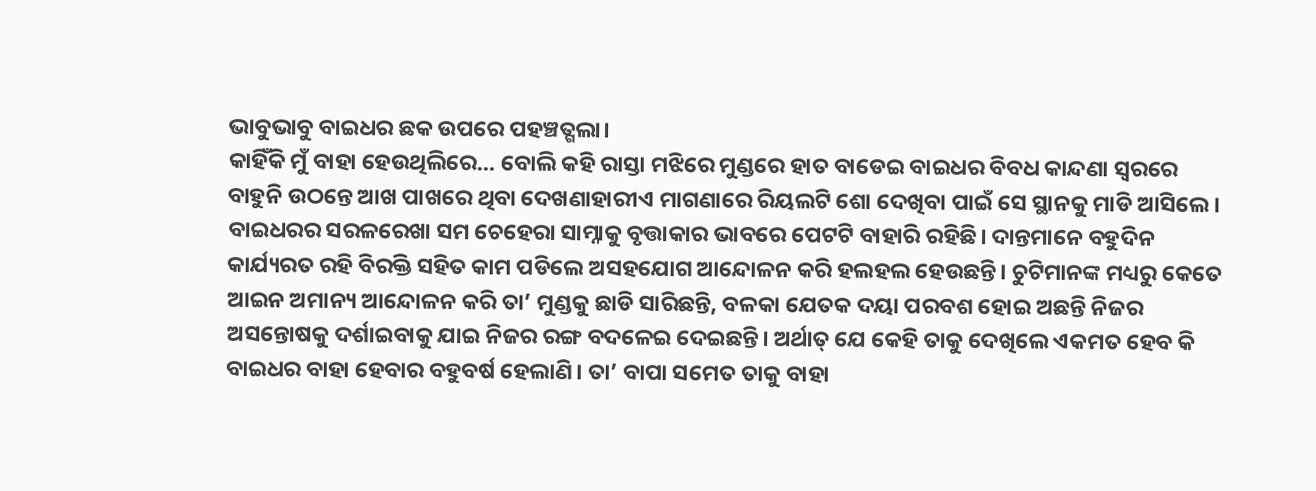ଭାବୁଭାବୁ ବାଇଧର ଛକ ଉପରେ ପହଞ୍ଚତ୍ଗଲା।
କାହିଁକି ମୁଁ ବାହା ହେଉଥିଲିରେ… ବୋଲି କହି ରାସ୍ତା ମଝିରେ ମୁଣ୍ଡରେ ହାତ ବାଡେଇ ବାଇଧର ବିବଧ କାନ୍ଦଣା ସ୍ବରରେ ବାହୁନି ଉଠନ୍ତେ ଆଖ ପାଖରେ ଥିବା ଦେଖଣାହାରୀଏ ମାଗଣାରେ ରିୟଲଟି ଶୋ ଦେଖିବା ପାଇଁ ସେ ସ୍ଥାନକୁ ମାଡି ଆସିଲେ।
ବାଇଧରର ସରଳରେଖା ସମ ଚେହେରା ସାମ୍ନାକୁ ବୃତ୍ତାକାର ଭାବରେ ପେଟଟି ବାହାରି ରହିଛି। ଦାନ୍ତମାନେ ବହୁଦିନ କାର୍ଯ୍ୟରତ ରହି ବିରକ୍ତି ସହିତ କାମ ପଡିଲେ ଅସହଯୋଗ ଆନ୍ଦୋଳନ କରି ହଲହଲ ହେଉଛନ୍ତି। ଚୁଟିମାନଙ୍କ ମଧ୍ୟରୁ କେତେ ଆଇନ ଅମାନ୍ୟ ଆନ୍ଦୋଳନ କରି ତା’ ମୁଣ୍ଡକୁ ଛାଡି ସାରିଛନ୍ତି, ବଳକା ଯେତକ ଦୟା ପରବଶ ହୋଇ ଅଛନ୍ତି ନିଜର ଅସନ୍ତୋଷକୁ ଦର୍ଶାଇବାକୁ ଯାଇ ନିଜର ରଙ୍ଗ ବଦଳେଇ ଦେଇଛନ୍ତି। ଅର୍ଥାତ୍‌ ଯେ କେହି ତାକୁ ଦେଖିଲେ ଏକମତ ହେବ କି ବାଇଧର ବାହା ହେବାର ବହୁବର୍ଷ ହେଲାଣି। ତା’ ବାପା ସମେତ ତାକୁ ବାହା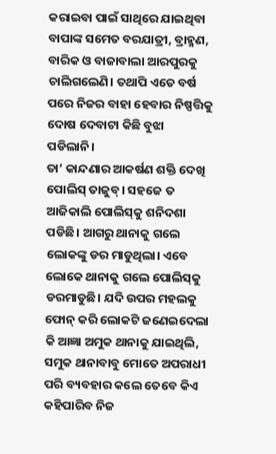କରାଇବା ପାଇଁ ସାଥିରେ ଯାଇଥିବା ବାପାଙ୍କ ସମେତ ବରଯାତ୍ରୀ, ବ୍ରାହ୍ମଣ, ବାରିକ ଓ ବାଜାବାଲା ଆରପୁରକୁ ଚାଲିଗଲେଣି। ତଥାପି ଏତେ ବର୍ଷ ପରେ ନିଜର ବାହା ହେବାର ନିଷ୍ପତ୍ତିକୁ ଦୋଷ ଦେବାଟା କିଛି ବୁଝା ପଡିଲାନି।
ତା’ କାନ୍ଦଣାର ଆକର୍ଷଣ ଶକ୍ତି ଦେଖି ପୋଲିସ୍‌ ତାଜୁବ୍‌। ସହଜେ ତ ଆଜିକାଲି ପୋଲିସ୍‌କୁ ଶନିଦଶା ପଡିଛି। ଆଗରୁ ଥାନାକୁ ଗଲେ ଲୋକଙ୍କୁ ଡର ମାଡୁଥିଲା। ଏବେ ଲୋକେ ଥାନାକୁ ଗଲେ ପୋଲିସ୍‌କୁ ଡରମାଡୁଛି। ଯଦି ଉପର ମହଲକୁ ଫୋନ୍‌ କରି ଲୋକଟି ଜଣେଇଦେଲା କି ଆଜ୍ଞା ଅମୁକ ଥାନାକୁ ଯାଇଥିଲି, ସମୁକ ଥାନାବାବୁ ମୋତେ ଅପରାଧୀ ପରି ବ୍ୟବହାର କଲେ ତେବେ କିଏ କହିପାରିବ ନିଜ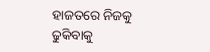ହାଜତରେ ନିଜକୁ ଢୁକିବାକୁ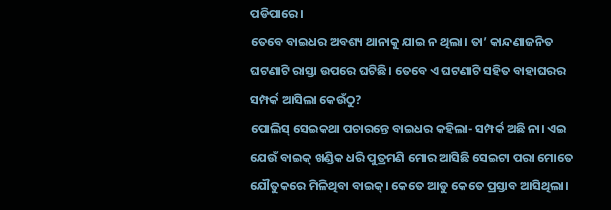ପଡିପାରେ।
ତେବେ ବାଇଧର ଅବଶ୍ୟ ଥାନାକୁ ଯାଇ ନ ଥିଲା। ତା’ କାନ୍ଦଣାଜନିତ ଘଟଣାଟି ରାସ୍ତା ଉପରେ ଘଟିଛି। ତେବେ ଏ ଘଟଣାଟି ସହିତ ବାହାଘରର ସମ୍ପର୍କ ଆସିଲା କେଉଁଠୁ?
ପୋଲିସ୍‌ ସେଇକଥା ପଚାରନ୍ତେ ବାଇଧର କହିଲା- ସମ୍ପର୍କ ଅଛି ନା। ଏଇ ଯେଉଁ ବାଇକ୍‌ ଖଣ୍ଡିକ ଧରି ପୁତ୍ରମଣି ମୋର ଆସିଛି ସେଇଟା ପରା ମୋତେ ଯୌତୁକରେ ମିଳିଥିବା ବାଇକ୍‌। କେତେ ଆଡୁ କେତେ ପ୍ରସ୍ତାବ ଆସିଥିଲା।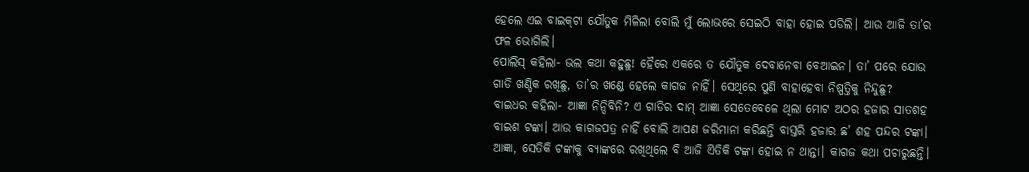ହେଲେ ଏଇ ବାଇକ୍‌ଟା ଯୌତୁକ ମିଳିଲା ବୋଲି ମୁଁ ଲୋଭରେ ସେଇଠି ବାହା ହୋଇ ପଡିଲି। ଆଉ ଆଜି ତା’ର ଫଳ ଭୋଗିଲି।
ପୋଲିସ୍‌ କହିଲା- ଭଲ କଥା କହୁଛୁ! ହୈରେ ଏକରେ ତ ଯୌତୁକ ଦେବାନେବା ବେଆଇନ। ତା’ ପରେ ଯୋଉ ଗାଡି ଖଣ୍ଡିକ ରଖିଛୁ, ତା’ର ଖଣ୍ଡେ ହେଲେ କାଗଜ ନାହିଁ। ସେଥିରେ ପୁଣି ବାହାହେବା ନିଷ୍ପତ୍ତିକୁ ନିନ୍ଦୁଛୁ?
ବାଇଧର କହିଲା- ଆଜ୍ଞା ନିନ୍ଦିବିନି? ଏ ଗାଡିର ଦାମ୍‌ ଆଜ୍ଞା ସେତେବେଳେ ଥିଲା ମୋଟ ଅଠର ହଜାର ସାତଶହ ବାଇଶ ଟଙ୍କା। ଆଉ କାଗଜପତ୍ର ନାହିଁ ବୋଲି ଆପଣ ଜରିମାନା କରିଛନ୍ତି ବାସ୍ତରି ହଜାର ଛ’ ଶହ ପନ୍ଦର ଟଙ୍କା। ଆଜ୍ଞା, ସେତିକି ଟଙ୍କାକୁ ବ୍ୟାଙ୍କରେ ରଖିଥିଲେ ବି ଆଜି ଏିତିକି ଟଙ୍କା ହୋଇ ନ ଥାନ୍ତା। କାଗଜ କଥା ପଚାରୁଛନ୍ତି।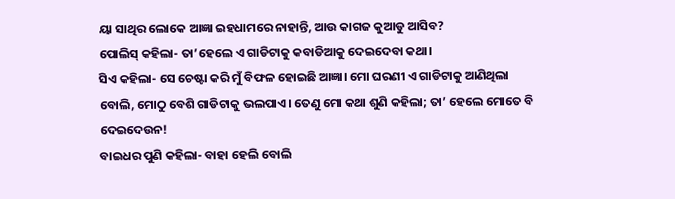ୟା ସାଥିର ଲୋକେ ଆଜ୍ଞା ଇହଧାମରେ ନାହାନ୍ତି, ଆଉ କାଗଜ କୁଆଡୁ ଆସିବ?
ପୋଲିସ୍‌ କହିଲା- ତା’ହେଲେ ଏ ଗାଡିଟାକୁ କବାଡିଆକୁ ଦେଇଦେବା କଥା।
ସିଏ କହିଲା- ସେ ଚେଷ୍ଟା କରି ମୁଁ ବିଫଳ ହୋଇଛି ଆଜ୍ଞା। ମୋ ଘରଣୀ ଏ ଗାଡିଟାକୁ ଆଣିଥିଲା ବୋଲି, ମୋଠୁ ବେଶି ଗାଡିଟାକୁ ଭଲପାଏ। ତେଣୁ ମୋ କଥା ଶୁଣି କହିଲା; ତା’ ହେଲେ ମୋତେ ବି ଦେଇଦେଉନ!
ବାଇଧର ପୁଣି କହିଲା- ବାହା ହେଲି ବୋଲି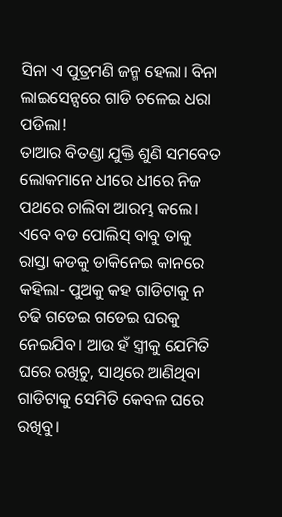ସିନା ଏ ପୁତ୍ରମଣି ଜନ୍ମ ହେଲା। ବିନା ଲାଇସେନ୍ସରେ ଗାଡି ଚଳେଇ ଧରା ପଡିଲା!
ତାଆର ବିତଣ୍ଡା ଯୁକ୍ତି ଶୁଣି ସମବେତ ଲୋକମାନେ ଧୀରେ ଧୀରେ ନିଜ ପଥରେ ଚାଲିବା ଆରମ୍ଭ କଲେ। ଏବେ ବଡ ପୋଲିସ୍‌ ବାବୁ ତାକୁ ରାସ୍ତା କଡକୁ ଡାକିନେଇ କାନରେ କହିଲା- ପୁଅକୁ କହ ଗାଡିଟାକୁ ନ ଚଢି ଗଡେଇ ଗଡେଇ ଘରକୁ ନେଇଯିବ। ଆଉ ହଁ ସ୍ତ୍ରୀକୁ ଯେମିତି ଘରେ ରଖିଚୁ, ସାଥିରେ ଆଣିଥିବା ଗାଡିଟାକୁ ସେମିତି କେବଳ ଘରେ ରଖିବୁ।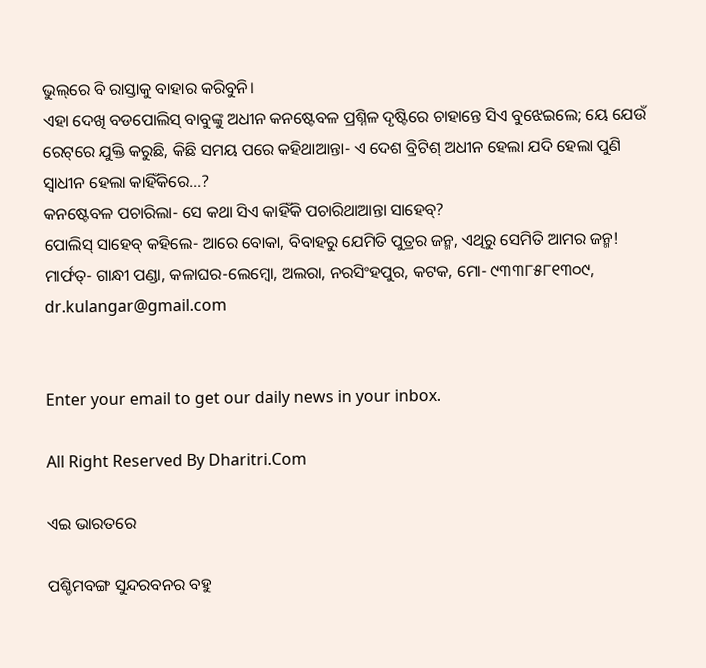ଭୁଲ୍‌ରେ ବି ରାସ୍ତାକୁ ବାହାର କରିବୁନି।
ଏହା ଦେଖି ବଡପୋଲିସ୍‌ ବାବୁଙ୍କୁ ଅଧୀନ କନଷ୍ଟେବଳ ପ୍ରଶ୍ନିଳ ଦୃଷ୍ଟିରେ ଚାହାନ୍ତେ ସିଏ ବୁଝେଇଲେ; ୟେ ଯେଉଁ ରେଟ୍‌ରେ ଯୁକ୍ତି କରୁଛି, କିଛି ସମୟ ପରେ କହିଥାଆନ୍ତା- ଏ ଦେଶ ବ୍ରିଟିଶ୍‌ ଅଧୀନ ହେଲା ଯଦି ହେଲା ପୁଣି ସ୍ବାଧୀନ ହେଲା କାହିଁକିରେ…?
କନଷ୍ଟେବଳ ପଚାରିଲା- ସେ କଥା ସିଏ କାହିଁକି ପଚାରିଥାଆନ୍ତା ସାହେବ୍‌?
ପୋଲିସ୍‌ ସାହେବ୍‌ କହିଲେ- ଆରେ ବୋକା, ବିବାହରୁ ଯେମିତି ପୁତ୍ରର ଜନ୍ମ, ଏଥିରୁ ସେମିତି ଆମର ଜନ୍ମ!
ମାର୍ଫତ୍‌- ଗାନ୍ଧୀ ପଣ୍ଡା, କଳାଘର-ଲେମ୍ବୋ, ଅଲରା, ନରସିଂହପୁର, କଟକ, ମୋ- ୯୩୩୮୫୮୧୩୦୯, dr.kulangar@gmail.com


Enter your email to get our daily news in your inbox.

All Right Reserved By Dharitri.Com

ଏଇ ଭାରତରେ

ପଶ୍ଚିମବଙ୍ଗ ସୁନ୍ଦରବନର ବହୁ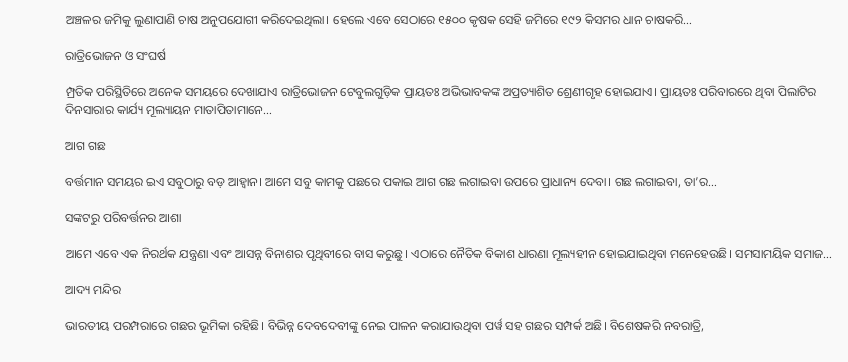ଅଞ୍ଚଳର ଜମିକୁ ଲୁଣାପାଣି ଚାଷ ଅନୁପଯୋଗୀ କରିଦେଇଥିଲା। ହେଲେ ଏବେ ସେଠାରେ ୧୫୦୦ କୃଷକ ସେହି ଜମିରେ ୧୯୨ କିସମର ଧାନ ଚାଷକରି…

ରାତ୍ରିଭୋଜନ ଓ ସଂଘର୍ଷ

ମ୍ପ୍ରତିକ ପରିସ୍ଥିତିରେ ଅନେକ ସମୟରେ ଦେଖାଯାଏ ରାତ୍ରିଭୋଜନ ଟେବୁଲଗୁଡ଼ିକ ପ୍ରାୟତଃ ଅଭିଭାବକଙ୍କ ଅପ୍ରତ୍ୟାଶିତ ଶ୍ରେଣୀଗୃହ ହୋଇଯାଏ। ପ୍ରାୟତଃ ପରିବାରରେ ଥିବା ପିଲାଟିର ଦିନସାରାର କାର୍ଯ୍ୟ ମୂଲ୍ୟାୟନ ମାତାପିତାମାନେ…

ଆଗ ଗଛ

ବର୍ତ୍ତମାନ ସମୟର ଇଏ ସବୁଠାରୁ ବଡ଼ ଆହ୍ବାନ। ଆମେ ସବୁ କାମକୁ ପଛରେ ପକାଇ ଆଗ ଗଛ ଲଗାଇବା ଉପରେ ପ୍ରାଧାନ୍ୟ ଦେବା। ଗଛ ଲଗାଇବା, ତା’ର…

ସଙ୍କଟରୁ ପରିବର୍ତ୍ତନର ଆଶା

ଆମେ ଏବେ ଏକ ନିରର୍ଥକ ଯନ୍ତ୍ରଣା ଏବଂ ଆସନ୍ନ ବିନାଶର ପୃଥିବୀରେ ବାସ କରୁଛୁ। ଏଠାରେ ନୈତିକ ବିକାଶ ଧାରଣା ମୂଲ୍ୟହୀନ ହୋଇଯାଇଥିବା ମନେହେଉଛି। ସମସାମୟିକ ସମାଜ…

ଆଦ୍ୟ ମନ୍ଦିର

ଭାରତୀୟ ପରମ୍ପରାରେ ଗଛର ଭୂମିକା ରହିଛି। ବିଭିନ୍ନ ଦେବଦେବୀଙ୍କୁ ନେଇ ପାଳନ କରାଯାଉଥିବା ପର୍ୱ ସହ ଗଛର ସମ୍ପର୍କ ଅଛି। ବିଶେଷକରି ନବରାତ୍ରି,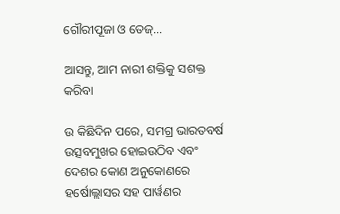ଗୌରୀପୂଜା ଓ ତେଜ୍‌…

ଆସନ୍ତୁ, ଆମ ନାରୀ ଶକ୍ତିକୁ ସଶକ୍ତ କରିବା

ଉ କିଛିଦିନ ପରେ, ସମଗ୍ର ଭାରତବର୍ଷ ଉତ୍ସବମୁଖର ହୋଇଉଠିବ ଏବଂ ଦେଶର କୋଣ ଅନୁକୋଣରେ ହର୍ଷୋଲ୍ଲାସର ସହ ପାର୍ୱଣର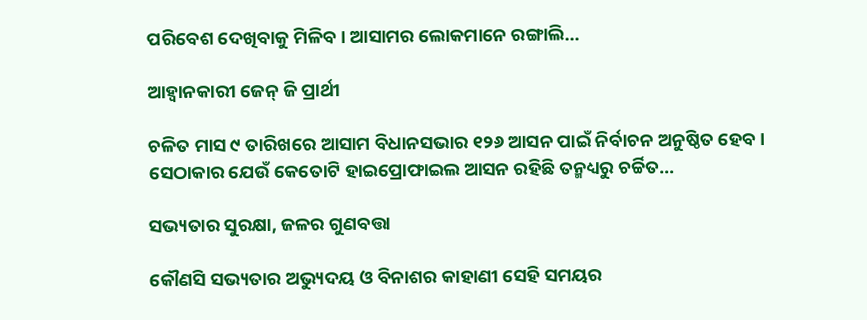ପରିବେଶ ଦେଖିବାକୁ ମିଳିବ। ଆସାମର ଲୋକମାନେ ରଙ୍ଗାଲି…

ଆହ୍ବାନକାରୀ ଜେନ୍‌ ଜି ପ୍ରାର୍ଥୀ

ଚଳିତ ମାସ ୯ ତାରିଖରେ ଆସାମ ବିଧାନସଭାର ୧୨୬ ଆସନ ପାଇଁ ନିର୍ବାଚନ ଅନୁଷ୍ଠିତ ହେବ। ସେଠାକାର ଯେଉଁ କେତୋଟି ହାଇପ୍ରୋଫାଇଲ ଆସନ ରହିଛି ତନ୍ମଧ୍ୟରୁ ଚର୍ଚ୍ଚିତ…

ସଭ୍ୟତାର ସୁରକ୍ଷା, ଜଳର ଗୁଣବତ୍ତା

କୌଣସି ସଭ୍ୟତାର ଅଭ୍ୟୁଦୟ ଓ ବିନାଶର କାହାଣୀ ସେହି ସମୟର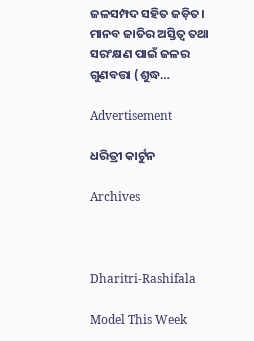ଜଳସମ୍ପଦ ସହିତ ଜଡ଼ିତ। ମାନବ ଜାତିର ଅସ୍ତିତ୍ୱ ତଥା ସରଂକ୍ଷଣ ପାଇଁ ଜଳର ଗୁଣବତ୍ତା (ଶୁଦ୍ଧ…

Advertisement

ଧରିତ୍ରୀ କାର୍ଟୁନ

Archives



Dharitri-Rashifala

Model This Week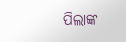ପିଲାଙ୍କ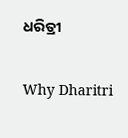ଧରିତ୍ରୀ

Why Dharitri